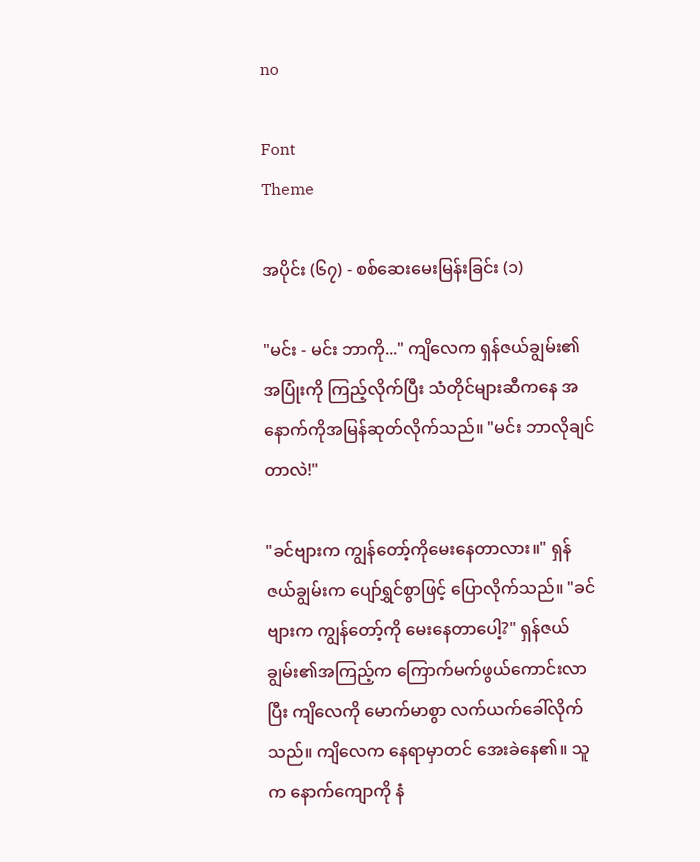no

Font
Theme

အပိုင်း (၆၇) - စစ်ဆေးမေးမြန်းခြင်း (၁)

"မင်း - မင်း ဘာကို..." ကျိလေက ရှန်ဇယ်ချွမ်း၏အပြုံးကို ကြည့်လိုက်ပြီး သံတိုင်များဆီကနေ အနောက်ကိုအမြန်ဆုတ်လိုက်သည်။ "မင်း ဘာလိုချင်တာလဲ!"

"ခင်ဗျားက ကျွန်တော့်ကိုမေးနေတာလား။" ရှန်ဇယ်ချွမ်းက ပျော်ရွှင်စွာဖြင့် ပြောလိုက်သည်။ "ခင်ဗျားက ကျွန်တော့်ကို မေးနေတာပေါ့?" ရှန်ဇယ်ချွမ်း၏အကြည့်က ကြောက်မက်ဖွယ်ကောင်းလာပြီး ကျိလေကို မောက်မာစွာ လက်ယက်ခေါ်လိုက်သည်။ ကျိလေက နေရာမှာတင် အေးခဲနေ၏။ သူက နောက်ကျောကို နံ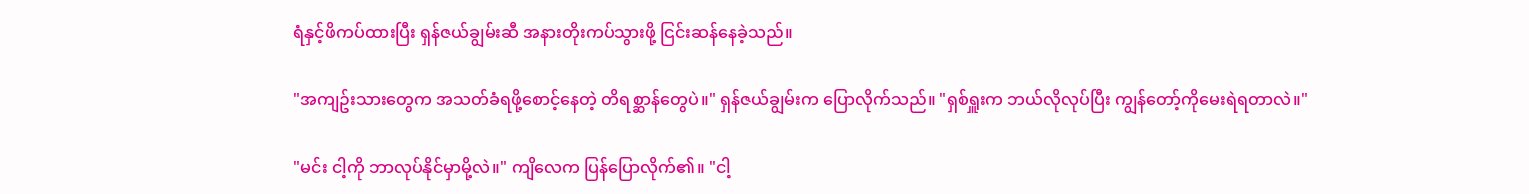ရံနှင့်ဖိကပ်ထားပြီး ရှန်ဇယ်ချွမ်းဆီ အနားတိုးကပ်သွားဖို့ ငြင်းဆန်နေခဲ့သည်။

"အကျဥ်းသားတွေက အသတ်ခံရဖို့စောင့်နေတဲ့ တိရစ္ဆာန်တွေပဲ။" ရှန်ဇယ်ချွမ်းက ပြောလိုက်သည်။ "ရှစ်ရှူးက ဘယ်လိုလုပ်ပြီး ကျွန်တော့်ကိုမေးရဲရတာလဲ။"

"မင်း ငါ့ကို ဘာလုပ်နိုင်မှာမို့လဲ။" ကျိလေက ပြန်ပြောလိုက်၏။ "ငါ့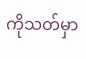ကိုသတ်မှာ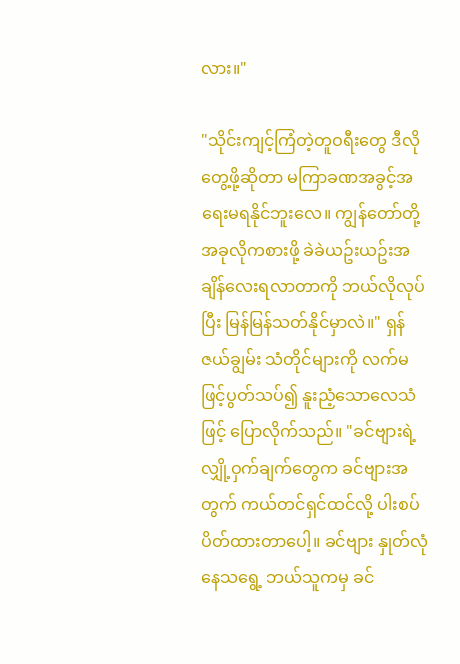လား။"

"သိုင်းကျင့်ကြံတဲ့တူဝရီးတွေ ဒီလိုတွေ့ဖို့ဆိုတာ မကြာခဏအခွင့်အရေးမရနိုင်ဘူးလေ။ ကျွန်တော်တို့ အခုလိုကစားဖို့ ခဲခဲယဥ်းယဥ်းအချိန်လေးရလာတာကို ဘယ်လိုလုပ်ပြီး မြန်မြန်သတ်နိုင်မှာလဲ။" ရှန်ဇယ်ချွမ်း သံတိုင်များကို လက်မဖြင့်ပွတ်သပ်၍ နူးညံ့သောလေသံဖြင့် ပြောလိုက်သည်။ "ခင်ဗျားရဲ့လျှို့ဝှက်ချက်တွေက ခင်ဗျားအတွက် ကယ်တင်ရှင်ထင်လို့ ပါးစပ်ပိတ်ထားတာပေါ့။ ခင်ဗျား နှုတ်လုံနေသရွေ့ ဘယ်သူကမှ ခင်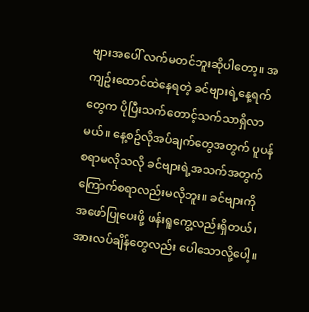ဗျားအပေါ် လက်မတင်ဘူးဆိုပါတော့။ အကျဥ်းထောင်ထဲနေရတဲ့ ခင်ဗျားရဲ့နေ့ရက်တွေက ပိုပြီးသက်တောင့်သက်သာရှိလာမယ်။ နေ့စဥ်လိုအပ်ချက်တွေအတွက် ပူပန်စရာမလိုသလို ခင်ဗျားရဲ့အသက်အတွက် ကြောက်စရာလည်းမလိုဘူး။ ခင်ဗျားကို အဖော်ပြုပေးဖို့ ဖန်းရူကွေ့လည်းရှိတယ်၊ အားလပ်ချိန်တွေလည်း ပေါသောလို့ပေါ့။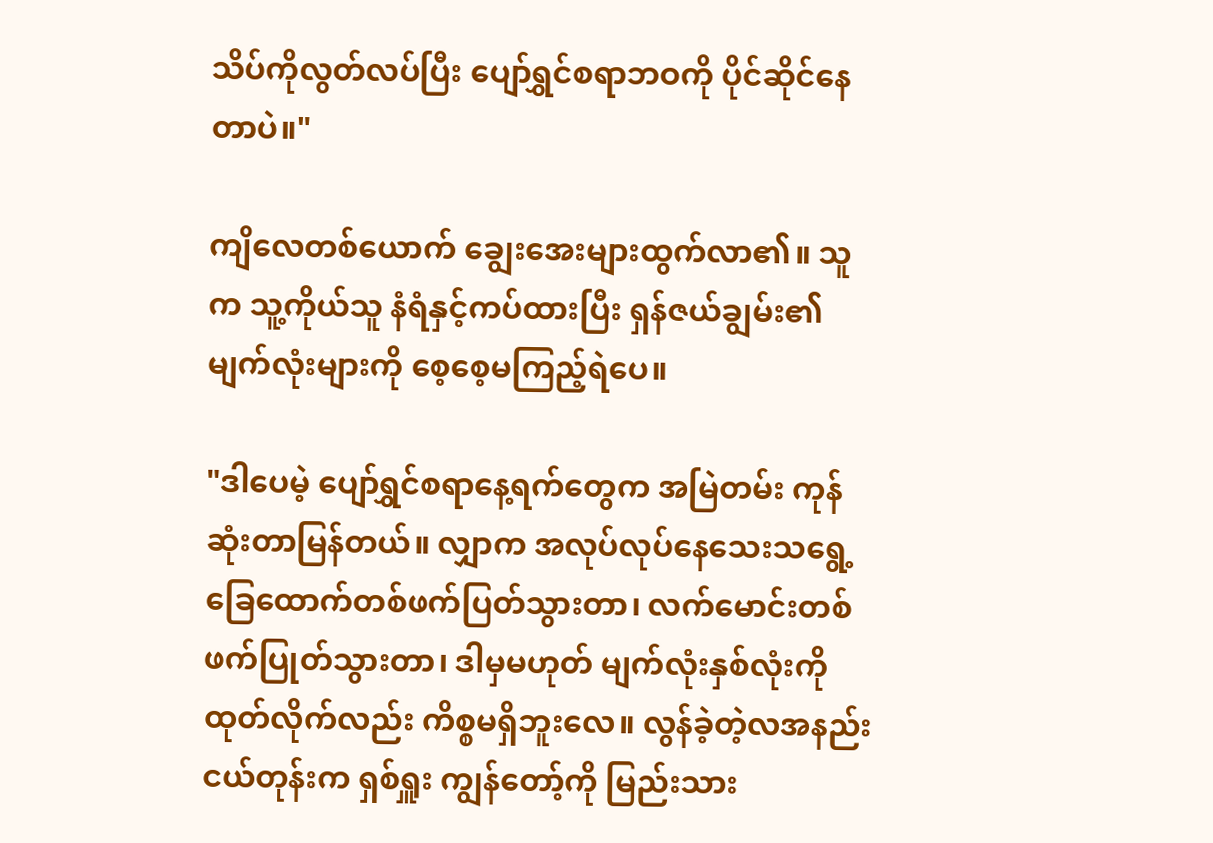သိပ်ကိုလွတ်လပ်ပြီး ပျော်ရွှင်စရာဘဝကို ပိုင်ဆိုင်နေတာပဲ။"

ကျိလေတစ်ယောက် ချွေးအေးများထွက်လာ၏။ သူက သူ့ကိုယ်သူ နံရံနှင့်ကပ်ထားပြီး ရှန်ဇယ်ချွမ်း၏မျက်လုံးများကို စေ့စေ့မကြည့်ရဲပေ။

"ဒါပေမဲ့ ပျော်ရွှင်စရာနေ့ရက်တွေက အမြဲတမ်း ကုန်ဆုံးတာမြန်တယ်။ လျှာက အလုပ်လုပ်နေသေးသရွေ့ ခြေထောက်တစ်ဖက်ပြတ်သွားတာ၊ လက်မောင်းတစ်ဖက်ပြုတ်သွားတာ၊ ဒါမှမဟုတ် မျက်လုံးနှစ်လုံးကိုထုတ်လိုက်လည်း ကိစ္စမရှိဘူးလေ။ လွန်ခဲ့တဲ့လအနည်းငယ်တုန်းက ရှစ်ရှူး ကျွန်တော့်ကို မြည်းသား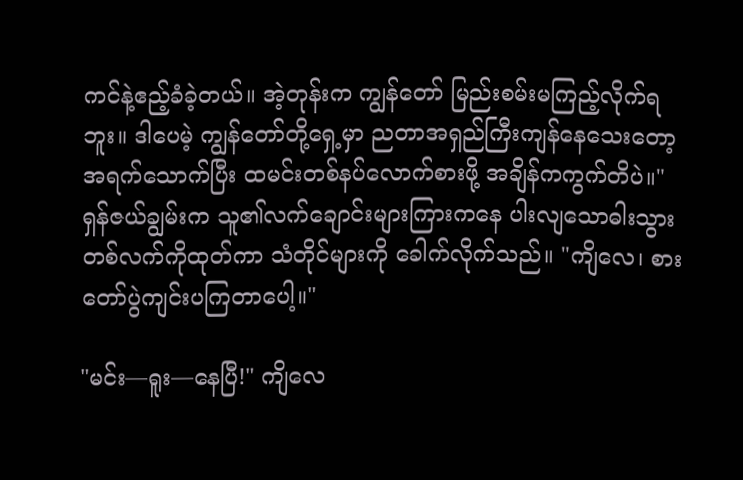ကင်နဲ့ဧည့်ခံခဲ့တယ်။ အဲ့တုန်းက ကျွန်တော် မြည်းစမ်းမကြည့်လိုက်ရဘူး။ ဒါပေမဲ့ ကျွန်တော်တို့ရှေ့မှာ ညတာအရှည်ကြီးကျန်နေသေးတော့ အရက်သောက်ပြီး ထမင်းတစ်နပ်လောက်စားဖို့ အချိန်ကကွက်တိပဲ။" ရှန်ဇယ်ချွမ်းက သူ၏လက်ချောင်းများကြားကနေ ပါးလျသောဓါးသွားတစ်လက်ကိုထုတ်ကာ သံတိုင်များကို ခေါက်လိုက်သည်။ "ကျိလေ၊ စားတော်ပွဲကျင်းပကြတာပေါ့။"

"မင်း—ရူး—နေပြီ!" ကျိလေ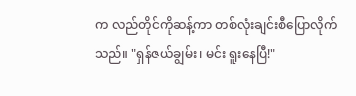က လည်တိုင်ကိုဆန့်ကာ တစ်လုံးချင်းစီပြောလိုက်သည်။ "ရှန်ဇယ်ချွမ်း၊ မင်း ရူးနေပြီ!"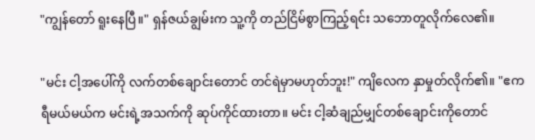"ကျွန်တော် ရူးနေပြီ။" ရှန်ဇယ်ချွမ်းက သူ့ကို တည်ငြိမ်စွာကြည့်ရင်း သဘောတူလိုက်လေ၏။

"မင်း ငါ့အပေါ်ကို လက်တစ်ချောင်းတောင် တင်ရဲမှာမဟုတ်ဘူး!" ကျိလေက နှာမှုတ်လိုက်၏။ "ဧကရီမယ်မယ်က မင်းရဲ့အသက်ကို ဆုပ်ကိုင်ထားတာ။ မင်း ငါ့ဆံချည်မျှင်တစ်ချောင်းကိုတောင်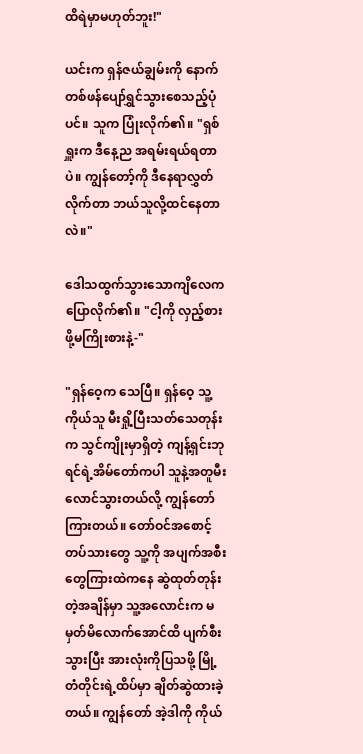ထိရဲမှာမဟုတ်ဘူး!"

ယင်းက ရှန်ဇယ်ချွမ်းကို နောက်တစ်ဖန်ပျော်ရွှင်သွားစေသည့်ပုံပင်။ သူက ပြုံးလိုက်၏။ "ရှစ်ရှူးက ဒီနေ့ည အရမ်းရယ်ရတာပဲ။ ကျွန်တော့်ကို ဒီနေရာလွှတ်လိုက်တာ ဘယ်သူလို့ထင်နေတာလဲ။"

ဒေါသထွက်သွားသောကျိလေက ပြောလိုက်၏။ "ငါ့ကို လှည့်စားဖို့မကြိုးစားနဲ့-"

"ရှန်ဝေ့က သေပြီ။ ရှန်ဝေ့ သူ့ကိုယ်သူ မီးရှို့ပြီးသတ်သေတုန်းက သွင်ကျိုးမှာရှိတဲ့ ကျန့်ရှင်းဘုရင်ရဲ့အိမ်တော်ကပါ သူနဲ့အတူမီးလောင်သွားတယ်လို့ ကျွန်တော်ကြားတယ်။ တော်ဝင်အစောင့်တပ်သားတွေ သူ့ကို အပျက်အစီးတွေကြားထဲကနေ ဆွဲထုတ်တုန်းတဲ့အချိန်မှာ သူ့အလောင်းက မမှတ်မိလောက်အောင်ထိ ပျက်စီးသွားပြီး အားလုံးကိုပြသဖို့ မြို့တံတိုင်းရဲ့ထိပ်မှာ ချိတ်ဆွဲထားခဲ့တယ်။ ကျွန်တော် အဲ့ဒါကို ကိုယ်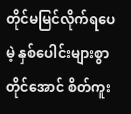တိုင်မမြင်လိုက်ရပေမဲ့ နှစ်ပေါင်းများစွာတိုင်အောင် စိတ်ကူး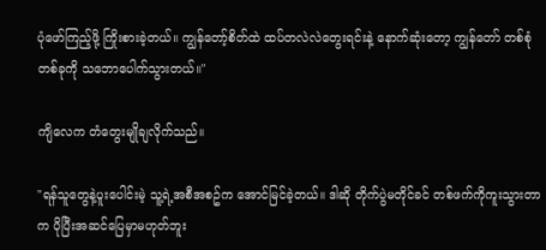ပုံဖော်ကြည့်ဖို့ ကြိုးစားခဲ့တယ်။ ကျွန်တော့်စိတ်ထဲ ထပ်တလဲလဲတွေးရင်းနဲ့ နောက်ဆုံးတော့ ကျွန်တော် တစ်စုံတစ်ခုကို သဘောပေါက်သွားတယ်။"

ကျိလေက တံတွေးမျိုချလိုက်သည်။

"ရန်သူတွေနဲ့ပူးပေါင်းမဲ့ သူ့ရဲ့အစီအစဥ်က အောင်မြင်ခဲ့တယ်။ ဒါဆို တိုက်ပွဲမတိုင်ခင် တစ်ဖက်ကိုကူးသွားတာက ပိုပြီးအဆင်ပြေမှာမဟုတ်ဘူး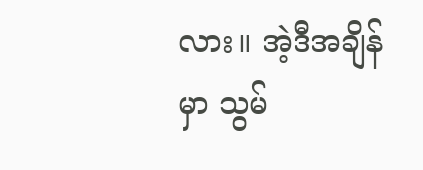လား။ အဲ့ဒီအချိန်မှာ သွမ်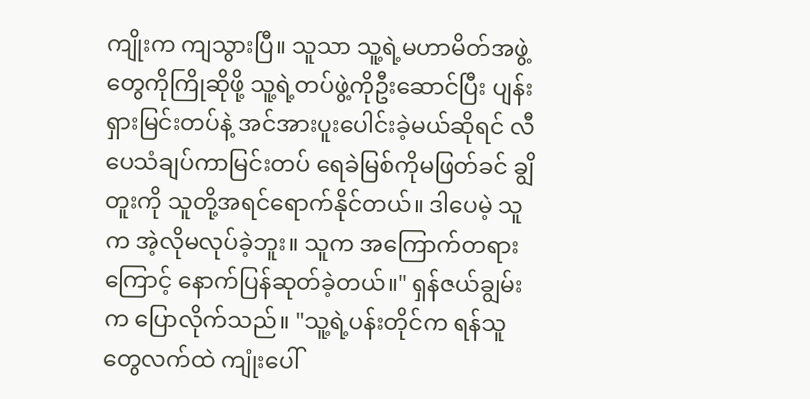ကျိုးက ကျသွားပြီ။ သူသာ သူ့ရဲ့မဟာမိတ်အဖွဲ့တွေကိုကြိုဆိုဖို့ သူ့ရဲ့တပ်ဖွဲ့ကိုဦးဆောင်ပြီး ပျန်းရှားမြင်းတပ်နဲ့ အင်အားပူးပေါင်းခဲ့မယ်ဆိုရင် လီပေသံချပ်ကာမြင်းတပ် ရေခဲမြစ်ကိုမဖြတ်ခင် ချွိတူးကို သူတို့အရင်ရောက်နိုင်တယ်။ ဒါပေမဲ့ သူက အဲ့လိုမလုပ်ခဲ့ဘူး။ သူက အကြောက်တရားကြောင့် နောက်ပြန်ဆုတ်ခဲ့တယ်။" ရှန်ဇယ်ချွမ်းက ပြောလိုက်သည်။ "သူ့ရဲ့ပန်းတိုင်က ရန်သူတွေလက်ထဲ ကျုံးပေါ်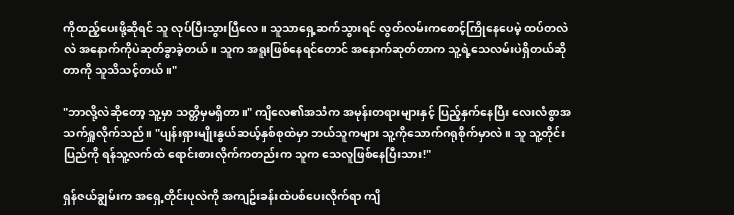ကိုထည့်ပေးဖို့ဆိုရင် သူ လုပ်ပြီးသွားပြီလေ။ သူသာရှေ့ဆက်သွားရင် လွတ်လမ်းကစောင့်ကြိုနေပေမဲ့ ထပ်တလဲလဲ အနောက်ကိုပဲဆုတ်ခွာခဲ့တယ်။ သူက အရူးဖြစ်နေရင်တောင် အနောက်ဆုတ်တာက သူ့ရဲ့သေလမ်းပဲရှိတယ်ဆိုတာကို သူသိသင့်တယ်။"

"ဘာလို့လဲဆိုတော့ သူ့မှာ သတ္တိမှမရှိတာ။" ကျိလေ၏အသံက အမုန်းတရားများနှင့် ပြည့်နှက်နေပြီး လေးလံစွာအသက်ရှူလိုက်သည်။ "ပျန်းရှားမျိုးနွယ်ဆယ့်နှစ်စုထဲမှာ ဘယ်သူကများ သူ့ကိုသောက်ဂရုစိုက်မှာလဲ။ သူ သူ့တိုင်းပြည်ကို ရန်သူ့လက်ထဲ ရောင်းစားလိုက်ကတည်းက သူက သေလူဖြစ်နေပြီးသား!"

ရှန်ဇယ်ချွမ်းက အရှေ့တိုင်းပုလဲကို အကျဥ်းခန်းထဲပစ်ပေးလိုက်ရာ ကျိ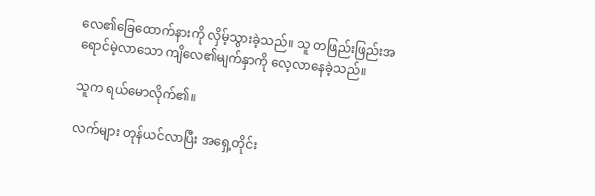လေ၏ခြေထောက်နားကို လှိမ့်သွားခဲ့သည်။ သူ တဖြည်းဖြည်းအရောင်မဲ့လာသော ကျိလေ၏မျက်နှာကို လေ့လာနေခဲ့သည်။

သူက ရယ်မောလိုက်၏။

လက်များ တုန်ယင်လာပြီး အရှေ့တိုင်း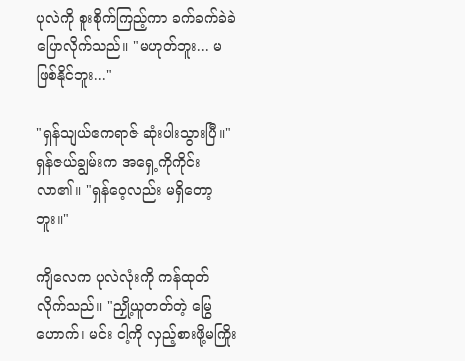ပုလဲကို စူးစိုက်ကြည့်ကာ ခက်ခက်ခဲခဲပြောလိုက်သည်။ "မဟုတ်ဘူး... မဖြစ်နိုင်ဘူး..."

"ရှန်သျယ်ဧကရာဇ် ဆုံးပါးသွားပြီ။" ရှန်ဇယ်ချွမ်းက အရှေ့ကိုကိုင်းလာ၏။ "ရှန်ဝေ့လည်း မရှိတော့ဘူး။"

ကျိလေက ပုလဲလုံးကို ကန်ထုတ်လိုက်သည်။ "ညှို့ယူတတ်တဲ့ မြွေဟောက်၊ မင်း ငါ့ကို လှည့်စားဖို့မကြိုး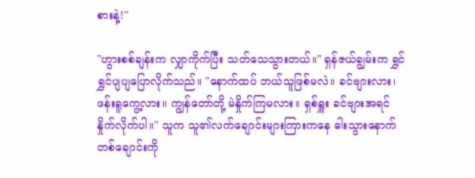စားနဲ့!"

"ဟွားစစ်ချန်းက လျှာကိုက်ပြီး သတ်သေသွားတယ်။" ရှန်ဇယ်ချွမ်းက ရွှင်ရွှင်ပျပျပြောလိုက်သည်။ "နောက်ထပ် ဘယ်သူဖြစ်မလဲ။ ခင်ဗျားလား၊ ဖန်းရူကွေ့လား။ ကျွန်တော်တို့ မဲနှိုက်ကြမလား။ ရှစ်ရှူး ခင်ဗျားအရင်နှိုက်လိုက်ပါ။" သူက သူ၏လက်ချောင်းများကြားကနေ ဓါးသွားနောက်တစ်ချောင်းကို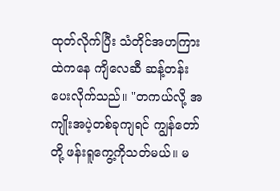ထုတ်လိုက်ပြီး သံတိုင်အဟကြားထဲကနေ ကျိလေဆီ ဆန့်တန်းပေးလိုက်သည်။ "တကယ်လို့ အကျိုးအပဲ့တစ်ခုကျရင် ကျွန်တော်တို့ ဖန်းရူကွေ့ကိုသတ်မယ်။ မ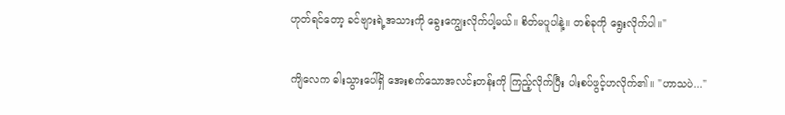ဟုတ်ရင်တော့ ခင်ဗျားရဲ့အသားကို ခွေးကျွေးလိုက်ပါ့မယ်။ စိတ်မပူပါနဲ့။ တစ်ခုကို ရွေးလိုက်ပါ။"

ကျိလေက ဓါးသွားပေါ်ရှိ အေးစက်သောအလင်းတန်းကို ကြည့်လိုက်ပြီး ပါးစပ်ဖွင့်ဟလိုက်၏။ "ဟာသပဲ..."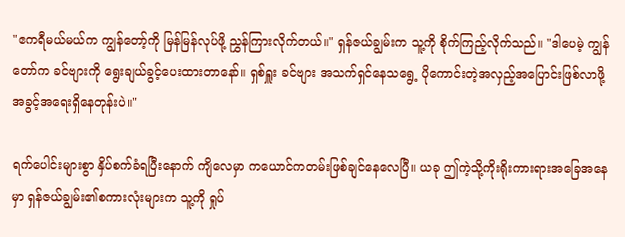"ဧကရီမယ်မယ်က ကျွန်တော့်ကို မြန်မြန်လုပ်ဖို့ ညွှန်ကြားလိုက်တယ်။" ရှန်ဇယ်ချွမ်းက သူ့ကို စိုက်ကြည့်လိုက်သည်။ "ဒါပေမဲ့ ကျွန်တော်က ခင်ဗျားကို ရွေးချယ်ခွင့်ပေးထားတာနော်။ ရှစ်ရှူး ခင်ဗျား အသက်ရှင်နေသရွေ့ ပိုကောင်းတဲ့အလှည့်အပြောင်းဖြစ်လာဖို့ အခွင့်အရေးရှိနေတုန်းပဲ။"

ရက်ပေါင်းများစွာ နှိပ်စက်ခံရပြီးနောက် ကျိလေမှာ ကယောင်ကတမ်းဖြစ်ချင်နေလေပြီ။ ယခု ဤကဲ့သို့ကိုးရိုးကားရားအခြေအနေမှာ ရှန်ဇယ်ချွမ်း၏စကားလုံးများက သူ့ကို ရှုပ်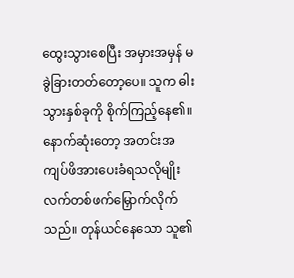ထွေးသွားစေပြီး အမှားအမှန် မခွဲခြားတတ်တော့ပေ။ သူက ဓါးသွားနှစ်ခုကို စိုက်ကြည့်နေ၏။ နောက်ဆုံးတော့ အတင်းအကျပ်ဖိအားပေးခံရသလိုမျိုး လက်တစ်ဖက်မြှောက်လိုက်သည်။ တုန်ယင်နေသော သူ၏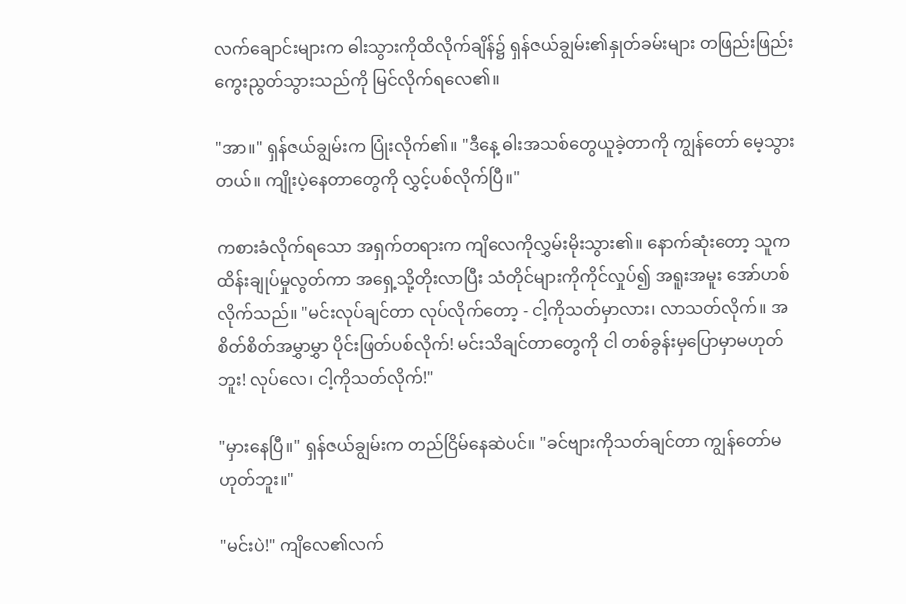လက်ချောင်းများက ဓါးသွားကိုထိလိုက်ချိန်၌ ရှန်ဇယ်ချွမ်း၏နှုတ်ခမ်းများ တဖြည်းဖြည်းကွေးညွတ်သွားသည်ကို မြင်လိုက်ရလေ၏။

"အာ။" ရှန်ဇယ်ချွမ်းက ပြုံးလိုက်၏။ "ဒီနေ့ ဓါးအသစ်တွေယူခဲ့တာကို ကျွန်တော် မေ့သွားတယ်။ ကျိုးပဲ့နေတာတွေကို လွှင့်ပစ်လိုက်ပြီ။"

ကစားခံလိုက်ရသော အရှက်တရားက ကျိလေကိုလွှမ်းမိုးသွား၏။ နောက်ဆုံးတော့ သူက ထိန်းချုပ်မှုလွတ်ကာ အရှေ့သို့တိုးလာပြီး သံတိုင်များကိုကိုင်လှုပ်၍ အရူးအမူး အော်ဟစ်လိုက်သည်။ "မင်းလုပ်ချင်တာ လုပ်လိုက်တော့ - ငါ့ကိုသတ်မှာလား၊ လာသတ်လိုက်။ အစိတ်စိတ်အမွှာမွှာ ပိုင်းဖြတ်ပစ်လိုက်! မင်းသိချင်တာတွေကို ငါ တစ်ခွန်းမှပြောမှာမဟုတ်ဘူး! လုပ်လေ၊ ငါ့ကိုသတ်လိုက်!"

"မှားနေပြီ။" ရှန်ဇယ်ချွမ်းက တည်ငြိမ်နေဆဲပင်။ "ခင်ဗျားကိုသတ်ချင်တာ ကျွန်တော်မဟုတ်ဘူး။"

"မင်းပဲ!" ကျိလေ၏လက်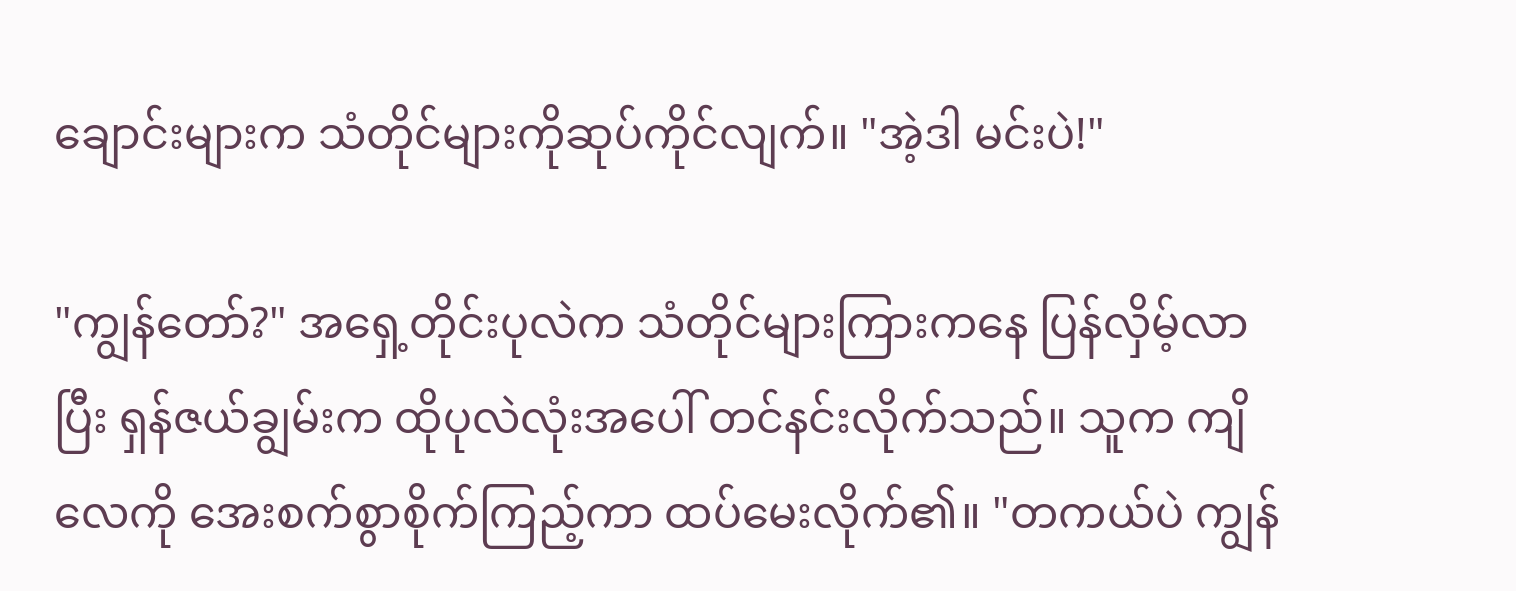ချောင်းများက သံတိုင်များကိုဆုပ်ကိုင်လျက်။ "အဲ့ဒါ မင်းပဲ!"

"ကျွန်တော်?" အရှေ့တိုင်းပုလဲက သံတိုင်များကြားကနေ ပြန်လှိမ့်လာပြီး ရှန်ဇယ်ချွမ်းက ထိုပုလဲလုံးအပေါ် တင်နင်းလိုက်သည်။ သူက ကျိလေကို အေးစက်စွာစိုက်ကြည့်ကာ ထပ်မေးလိုက်၏။ "တကယ်ပဲ ကျွန်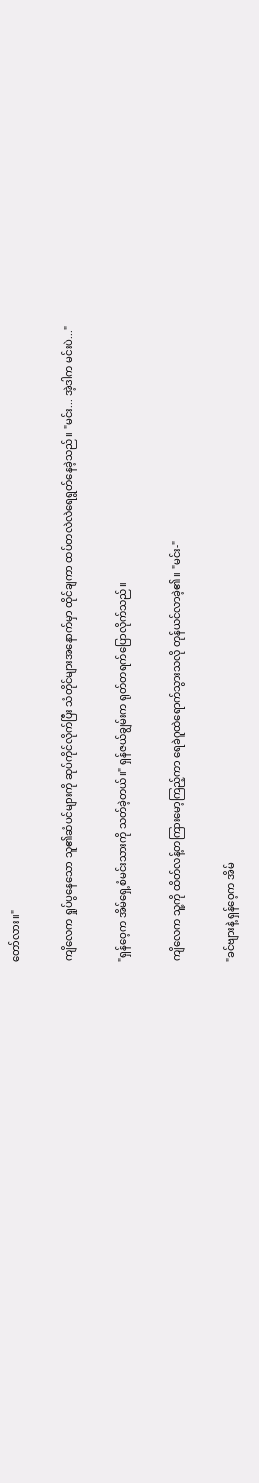တော်လား။"

ကျိလေက ရှုပ်ပွနေသော သူ၏ဆံပင်များကို ဆုပ်ကိုင်လိုက်ပြီး သံတိုင်များအနောက်မှာ ထိုင်ချကာ ထပ်တလဲလဲရေရွတ်နေခဲ့သည်။ "မင်း... အဲ့ဒါက မင်းပဲ..."

"ရှန်ဝေ့က အိမ်ရှေ့စံမင်းသားကို သတ်ခဲ့တယ်။" ရှန်ဇယ်ချွမ်းက ရုတ်တရက်ပြောလိုက်သည်။

ကျိလေက သူ့ကို ထိတ်လန့်တကြားမော့ကြည့်ကာ ရေခဲဂူထဲရောက်သွားသလို တုန်ယင်လာခဲ့၏။ "မင်း-"

"ခင်ဗျားနဲ့ ရှန်ဝေ့က အိမ်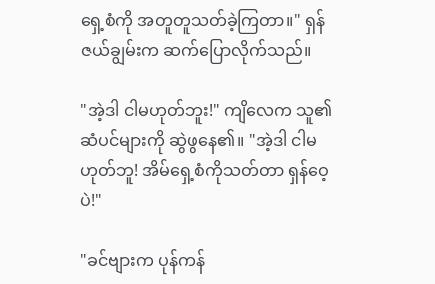ရှေ့စံကို အတူတူသတ်ခဲ့ကြတာ။" ရှန်ဇယ်ချွမ်းက ဆက်ပြောလိုက်သည်။

"အဲ့ဒါ ငါမဟုတ်ဘူး!" ကျိလေက သူ၏ဆံပင်များကို ဆွဲဖွနေ၏။ "အဲ့ဒါ ငါမဟုတ်ဘူ! အိမ်ရှေ့စံကိုသတ်တာ ရှန်ဝေ့ပဲ!"

"ခင်ဗျားက ပုန်ကန်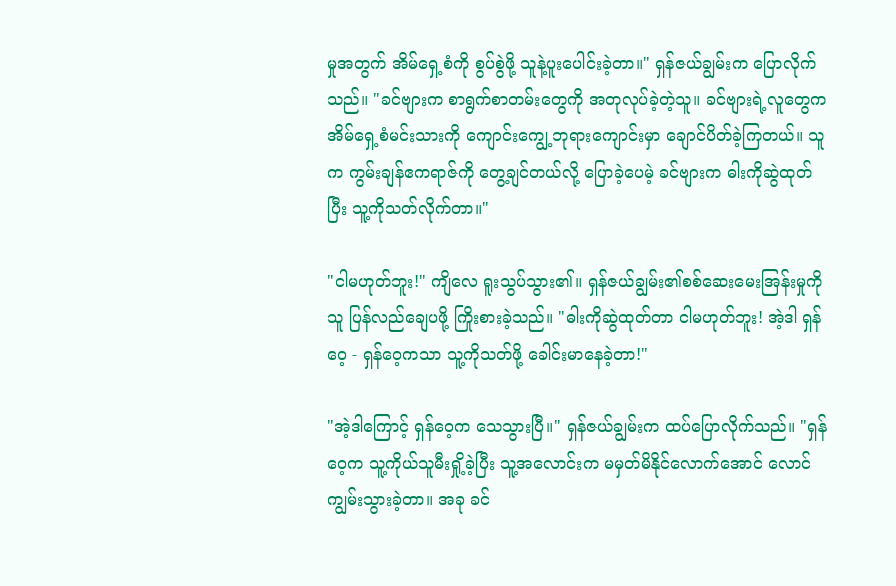မှုအတွက် အိမ်ရှေ့စံကို စွပ်စွဲဖို့ သူနဲ့ပူးပေါင်းခဲ့တာ။" ရှန်ဇယ်ချွမ်းက ပြောလိုက်သည်။ "ခင်ဗျားက စာရွက်စာတမ်းတွေကို အတုလုပ်ခဲ့တဲ့သူ။ ခင်ဗျားရဲ့လူတွေက အိမ်ရှေ့စံမင်းသားကို ကျောင်းကျွေ့ဘုရားကျောင်းမှာ ချောင်ပိတ်ခဲ့ကြတယ်။ သူက ကွမ်းချန်ဧကရာဇ်ကို တွေ့ချင်တယ်လို့ ပြောခဲ့ပေမဲ့ ခင်ဗျားက ဓါးကိုဆွဲထုတ်ပြီး သူ့ကိုသတ်လိုက်တာ။"

"ငါမဟုတ်ဘူး!" ကျိလေ ရူးသွပ်သွား၏။ ရှန်ဇယ်ချွမ်း၏စစ်ဆေးမေးအြန်းမှုကို သူ ပြန်လည်ချေပဖို့ ကြိုးစားခဲ့သည်။ "ဓါးကိုဆွဲထုတ်တာ ငါမဟုတ်ဘူး! အဲ့ဒါ ရှန်ဝေ့ - ရှန်ဝေ့ကသာ သူ့ကိုသတ်ဖို့ ခေါင်းမာနေခဲ့တာ!"

"အဲ့ဒါကြောင့် ရှန်ဝေ့က သေသွားပြီ။" ရှန်ဇယ်ချွမ်းက ထပ်ပြောလိုက်သည်။ "ရှန်ဝေ့က သူ့ကိုယ်သူမီးရှို့ခဲ့ပြီး သူ့အလောင်းက မမှတ်မိနိုင်လောက်အောင် လောင်ကျွမ်းသွားခဲ့တာ။ အခု ခင်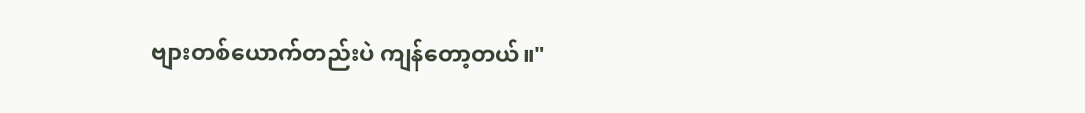ဗျားတစ်ယောက်တည်းပဲ ကျန်တော့တယ်။"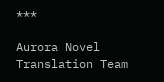***

Aurora Novel Translation Team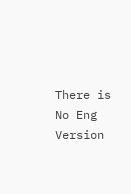There is No Eng Version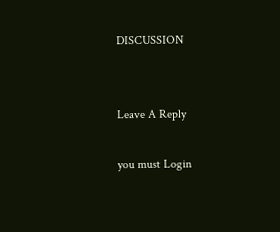DISCUSSION


Leave A Reply

you must Login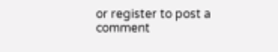or register to post a comment